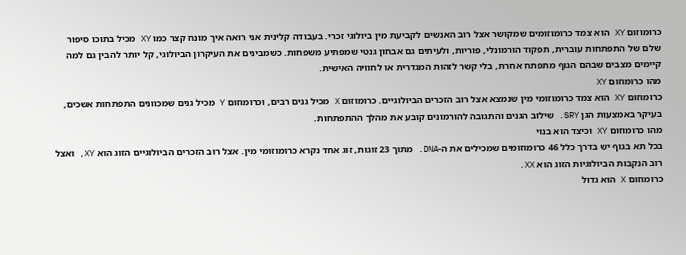כרומוזום XY הוא צמד כרומוזומים שמקושר אצל רוב האנשים לקביעת מין ביולוגי זכרי. בעבודה קלינית אני רואה איך מונח קצר כמו XY מכיל בתוכו סיפור שלם של התפתחות עוברית, תפקוד הורמונלי, פוריות, ולעיתים גם אבחון גנטי שמפתיע משפחות. כשמבינים את העיקרון הביולוגי, קל יותר להבין גם למה קיימים מצבים שבהם הגוף מתפתח אחרת, בלי קשר לזהות המגדרית או לחוויה האישית.
מהו כרומוזום XY
כרומוזום XY הוא צמד כרומוזומי מין שנמצא אצל רוב הזכרים הביולוגיים. כרומוזום X מכיל גנים רבים, וכרומוזום Y מכיל גנים שמכוונים התפתחות אשכים, בעיקר באמצעות הגן SRY. שילוב הגנים והתגובה להורמונים קובע את מהלך ההתפתחות.
מהו כרומוזום XY וכיצד הוא בנוי
בכל תא בגוף יש בדרך כלל 46 כרומוזומים שמכילים את ה-DNA. מתוך 23 זוגות, זוג אחד נקרא כרומוזומי מין. אצל רוב הזכרים הביולוגיים הזוג הוא XY, ואצל רוב הנקבות הביולוגיות הזוג הוא XX.
כרומוזום X הוא גדול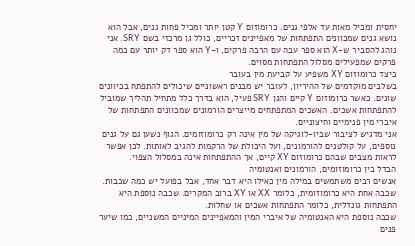יחסית ומכיל מאות עד אלפי גנים. כרומוזום Y קטן יותר ומכיל פחות גנים, אבל הוא נושא גנים שמכוונים התפתחות של מאפיינים זכריים, כולל גן מרכזי בשם SRY. אני נוהג להסביר ש-X הוא ספר עבה עם הרבה פרקים, ו-Y הוא ספר דק יותר עם כמה פרקים שמפעילים מסלול התפתחות מסוים.
כיצד כרומוזום XY משפיע על קביעת מין בעובר
בשלבים מוקדמים של ההיריון, לעובר יש מבנים ראשוניים שיכולים להתפתח בכיוונים שונים. כאשר כרומוזום Y קיים והגן SRY פעיל, הוא בדרך כלל מתחיל תהליך שמוביל להתפתחות אשכים. האשכים המתפתחים מייצרים הורמונים שמכוונים התפתחות של איברי מין פנימיים וחיצוניים.
אני מדגיש לציבור שביו-לוגיקה של מין אינה רק כרומוזומים. הגוף נשען גם על גנים נוספים, על קולטנים להורמונים, ועל היכולת של הרקמות להגיב לאותות. לכן אפשר לראות מצבים שבהם כרומוזום XY קיים, אך ההתפתחות אינה במסלול הצפוי.
הבדל בין כרומוזומים, הורמונים ואנטומיה
אנשים רבים משתמשים במילה מין כאילו היא דבר אחד, אבל בפועל יש כמה שכבות. שכבה אחת היא כרומוזומית, כלומר XX או XY ברוב המקרים. שכבה נוספת היא התפתחות גונדלית, כלומר התפתחות אשכים או שחלות.
שכבה נוספת היא האנטומיה של איברי המין והמאפיינים המיניים המשניים, כמו שיער פנים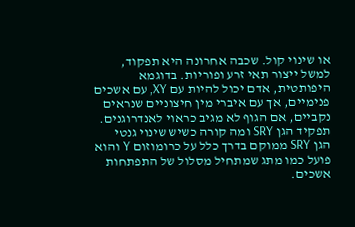או שינוי קול. שכבה אחרונה היא תפקוד, למשל ייצור תאי זרע ופוריות. בדוגמא היפותטית, אדם יכול להיות עם XY, עם אשכים פנימיים, אך עם איברי מין חיצוניים שנראים נקביים, אם הגוף לא מגיב כראוי לאנדרוגנים.
תפקיד הגן SRY ומה קורה כשיש שינוי גנטי
הגן SRY ממוקם בדרך כלל על כרומוזום Y והוא פועל כמו מתג שמתחיל מסלול של התפתחות אשכים.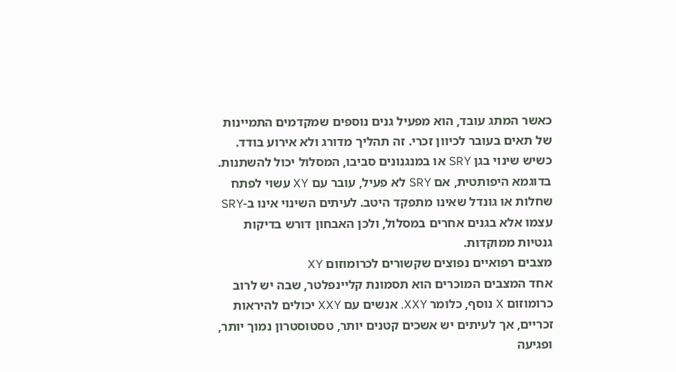כאשר המתג עובד, הוא מפעיל גנים נוספים שמקדמים התמיינות של תאים בעובר לכיוון זכרי. זה תהליך מדורג ולא אירוע בודד.
כשיש שינוי בגן SRY או במנגנונים סביבו, המסלול יכול להשתנות. בדוגמא היפותטית, אם SRY לא פעיל, עובר עם XY עשוי לפתח שחלות או גונדל שאינו מתפקד היטב. לעיתים השינוי אינו ב-SRY עצמו אלא בגנים אחרים במסלול, ולכן האבחון דורש בדיקות גנטיות ממוקדות.
מצבים רפואיים נפוצים שקשורים לכרומוזום XY
אחד המצבים המוכרים הוא תסמונת קליינפלטר, שבה יש לרוב כרומוזום X נוסף, כלומר XXY. אנשים עם XXY יכולים להיראות זכריים, אך לעיתים יש אשכים קטנים יותר, טסטוסטרון נמוך יותר, ופגיעה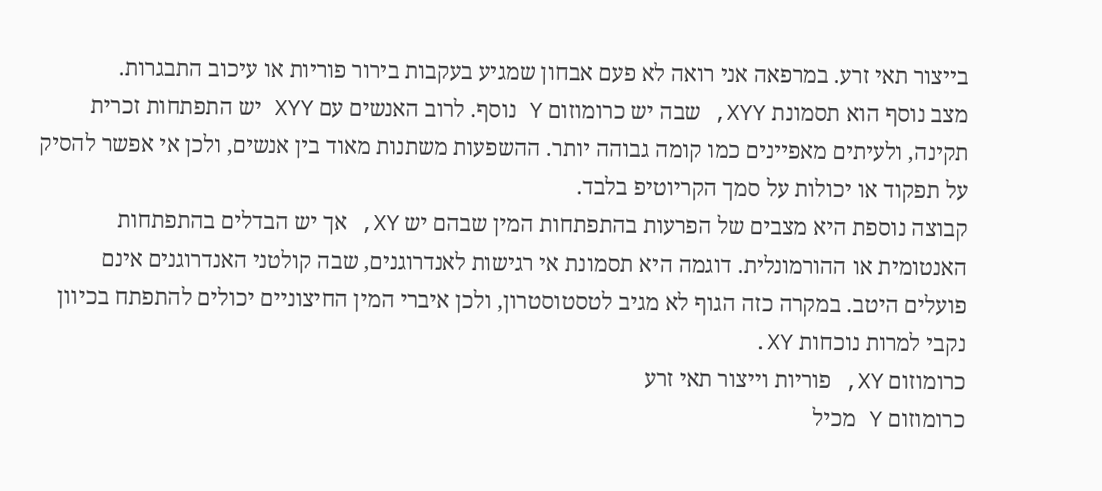בייצור תאי זרע. במרפאה אני רואה לא פעם אבחון שמגיע בעקבות בירור פוריות או עיכוב התבגרות.
מצב נוסף הוא תסמונת XYY, שבה יש כרומוזום Y נוסף. לרוב האנשים עם XYY יש התפתחות זכרית תקינה, ולעיתים מאפיינים כמו קומה גבוהה יותר. ההשפעות משתנות מאוד בין אנשים, ולכן אי אפשר להסיק על תפקוד או יכולות על סמך הקריוטיפ בלבד.
קבוצה נוספת היא מצבים של הפרעות בהתפתחות המין שבהם יש XY, אך יש הבדלים בהתפתחות האנטומית או ההורמונלית. דוגמה היא תסמונת אי רגישות לאנדרוגנים, שבה קולטני האנדרוגנים אינם פועלים היטב. במקרה כזה הגוף לא מגיב לטסטוסטרון, ולכן איברי המין החיצוניים יכולים להתפתח בכיוון נקבי למרות נוכחות XY.
כרומוזום XY, פוריות וייצור תאי זרע
כרומוזום Y מכיל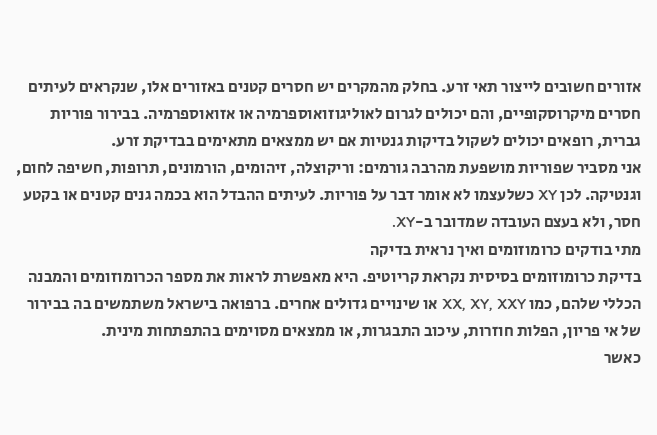אזורים חשובים לייצור תאי זרע. בחלק מהמקרים יש חסרים קטנים באזורים אלו, שנקראים לעיתים חסרים מיקרוסקופיים, והם יכולים לגרום לאוליגוזואוספרמיה או אזואוספרמיה. בבירור פוריות גברית, רופאים יכולים לשקול בדיקות גנטיות אם יש ממצאים מתאימים בבדיקת זרע.
אני מסביר שפוריות מושפעת מהרבה גורמים: וריקוצלה, זיהומים, הורמונים, תרופות, חשיפה לחום, וגנטיקה. לכן XY כשלעצמו לא אומר דבר על פוריות. לעיתים ההבדל הוא בכמה גנים קטנים או בקטע חסר, ולא בעצם העובדה שמדובר ב-XY.
מתי בודקים כרומוזומים ואיך נראית בדיקה
בדיקת כרומוזומים בסיסית נקראת קריוטיפ. היא מאפשרת לראות את מספר הכרומוזומים והמבנה הכללי שלהם, כמו XX, XY, XXY או שינויים גדולים אחרים. ברפואה בישראל משתמשים בה בבירור של אי פריון, הפלות חוזרות, עיכוב התבגרות, או ממצאים מסוימים בהתפתחות מינית.
כאשר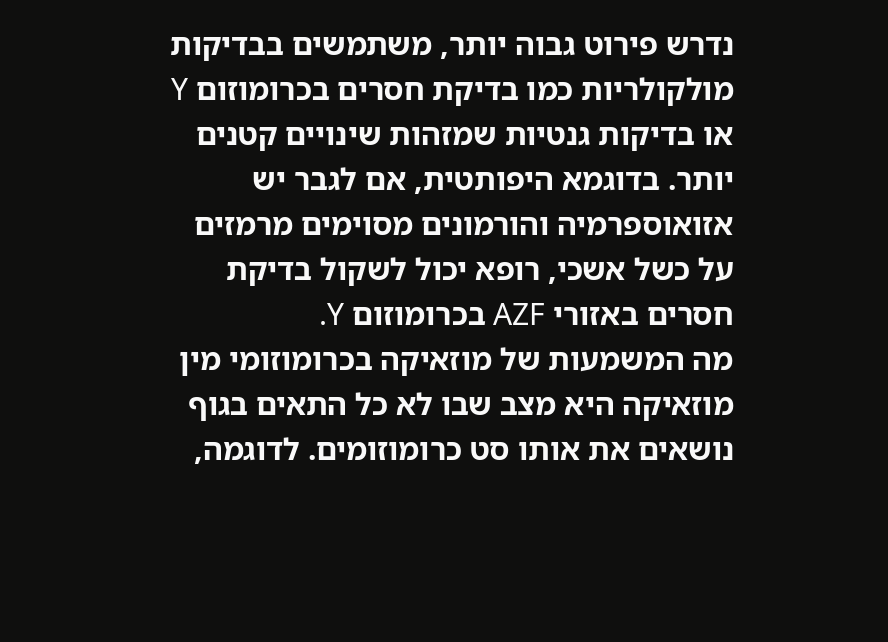נדרש פירוט גבוה יותר, משתמשים בבדיקות מולקולריות כמו בדיקת חסרים בכרומוזום Y או בדיקות גנטיות שמזהות שינויים קטנים יותר. בדוגמא היפותטית, אם לגבר יש אזואוספרמיה והורמונים מסוימים מרמזים על כשל אשכי, רופא יכול לשקול בדיקת חסרים באזורי AZF בכרומוזום Y.
מה המשמעות של מוזאיקה בכרומוזומי מין
מוזאיקה היא מצב שבו לא כל התאים בגוף נושאים את אותו סט כרומוזומים. לדוגמה,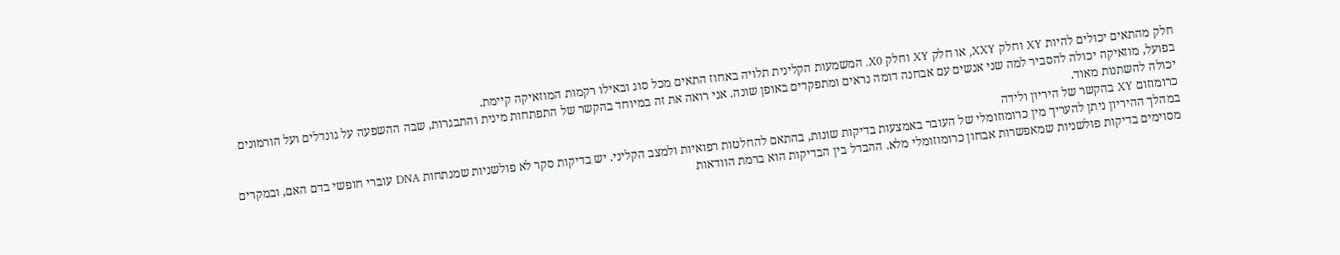חלק מהתאים יכולים להיות XY וחלק XXY, או חלק XY וחלק X0. המשמעות הקלינית תלויה באחוז התאים מכל סוג ובאילו רקמות המוזאיקה קיימת.
בפועל, מוזאיקה יכולה להסביר למה שני אנשים עם אבחנה דומה נראים ומתפקדים באופן שונה. אני רואה את זה במיוחד בהקשר של התפתחות מינית והתבגרות, שבה ההשפעה על גונדלים ועל הורמונים יכולה להשתנות מאוד.
כרומוזום XY בהקשר של היריון ולידה
במהלך ההיריון ניתן להעריך מין כרומוזומלי של העובר באמצעות בדיקות שונות, בהתאם להחלטות רפואיות ולמצב הקליני. יש בדיקות סקר לא פולשניות שמנתחות DNA עוברי חופשי בדם האם, ובמקרים מסוימים בדיקות פולשניות שמאפשרות אבחון כרומוזומלי מלא. ההבדל בין הבדיקות הוא ברמת הוודאות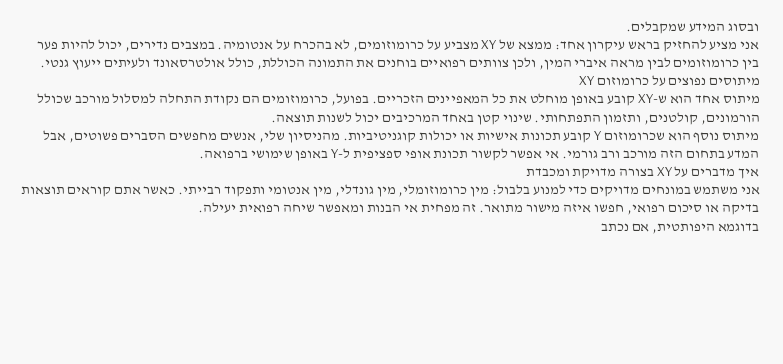ובסוג המידע שמקבלים.
אני מציע להחזיק בראש עיקרון אחד: ממצא של XY מצביע על כרומוזומים, לא בהכרח על אנטומיה. במצבים נדירים, יכול להיות פער בין כרומוזומים לבין מראה איברי המין, ולכן צוותים רפואיים בוחנים את התמונה הכוללת, כולל אולטרסאונד ולעיתים ייעוץ גנטי.
מיתוסים נפוצים על כרומוזום XY
מיתוס אחד הוא ש-XY קובע באופן מוחלט את כל המאפיינים הזכריים. בפועל, כרומוזומים הם נקודת התחלה למסלול מורכב שכולל הורמונים, קולטנים, ותזמון התפתחותי. שינוי קטן באחד המרכיבים יכול לשנות תוצאה.
מיתוס נוסף הוא שכרומוזום Y קובע תכונות אישיות או יכולות קוגניטיביות. מהניסיון שלי, אנשים מחפשים הסברים פשוטים, אבל המדע בתחום הזה מורכב ורב גורמי. אי אפשר לקשור תכונת אופי ספציפית ל-Y באופן שימושי ברפואה.
איך מדברים על XY בצורה מדויקת ומכבדת
אני משתמש במונחים מדויקים כדי למנוע בלבול: מין כרומוזומלי, מין גונדלי, מין אנטומי ותפקוד רבייתי. כאשר אתם קוראים תוצאות בדיקה או סיכום רפואי, חפשו איזה מישור מתואר. זה מפחית אי הבנות ומאפשר שיחה רפואית יעילה.
בדוגמא היפותטית, אם נכתב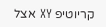קריוטיפ XY אצל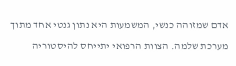אדם שמזוהה כנשי, המשמעות היא נתון גנטי אחד מתוך מערכת שלמה. הצוות הרפואי יתייחס להיסטוריה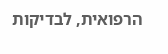הרפואית, לבדיקות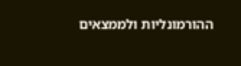ההורמונליות ולממצאים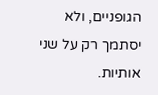הגופניים, ולא יסתמך רק על שני אותיות.